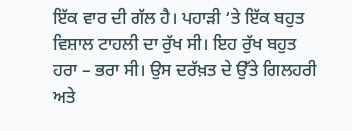ਇੱਕ ਵਾਰ ਦੀ ਗੱਲ ਹੈ। ਪਹਾੜੀ ‘ਤੇ ਇੱਕ ਬਹੁਤ ਵਿਸ਼ਾਲ ਟਾਹਲੀ ਦਾ ਰੁੱਖ ਸੀ। ਇਹ ਰੁੱਖ ਬਹੁਤ ਹਰਾ – ਭਰਾ ਸੀ। ਉਸ ਦਰੱਖ਼ਤ ਦੇ ਉੱਤੇ ਗਿਲਹਰੀ ਅਤੇ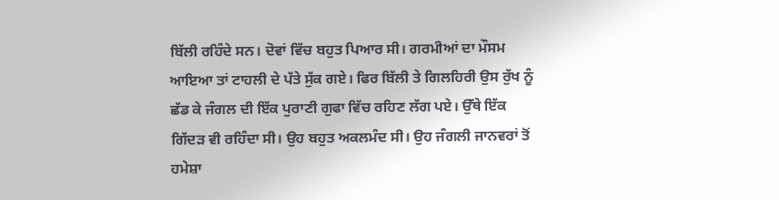ਬਿੱਲੀ ਰਹਿੰਦੇ ਸਨ। ਦੋਵਾਂ ਵਿੱਚ ਬਹੁਤ ਪਿਆਰ ਸੀ। ਗਰਮੀਆਂ ਦਾ ਮੌਸਮ ਆਇਆ ਤਾਂ ਟਾਹਲੀ ਦੇ ਪੱਤੇ ਸੁੱਕ ਗਏ। ਫਿਰ ਬਿੱਲੀ ਤੇ ਗਿਲਹਿਰੀ ਉਸ ਰੁੱਖ ਨੂੰ ਛੱਡ ਕੇ ਜੰਗਲ ਦੀ ਇੱਕ ਪੁਰਾਣੀ ਗੁਫਾ ਵਿੱਚ ਰਹਿਣ ਲੱਗ ਪਏ। ਉੱਥੇ ਇੱਕ ਗਿੱਦੜ ਵੀ ਰਹਿੰਦਾ ਸੀ। ਉਹ ਬਹੁਤ ਅਕਲਮੰਦ ਸੀ। ਉਹ ਜੰਗਲੀ ਜਾਨਵਰਾਂ ਤੋਂ ਹਮੇਸ਼ਾ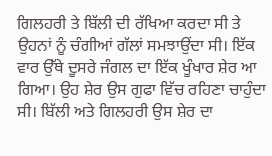ਗਿਲਹਰੀ ਤੇ ਬਿੱਲੀ ਦੀ ਰੱਖਿਆ ਕਰਦਾ ਸੀ ਤੇ ਉਹਨਾਂ ਨੂੰ ਚੰਗੀਆਂ ਗੱਲਾਂ ਸਮਝਾਉਂਦਾ ਸੀ। ਇੱਕ ਵਾਰ ਉੱਥੇ ਦੂਸਰੇ ਜੰਗਲ ਦਾ ਇੱਕ ਖੂੰਖਾਰ ਸ਼ੇਰ ਆ ਗਿਆ। ਉਹ ਸ਼ੇਰ ਉਸ ਗੁਫਾ ਵਿੱਚ ਰਹਿਣਾ ਚਾਹੁੰਦਾ ਸੀ। ਬਿੱਲੀ ਅਤੇ ਗਿਲਹਰੀ ਉਸ ਸ਼ੇਰ ਦਾ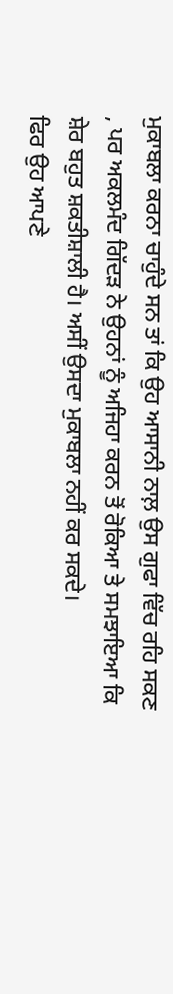ਮੁਕਾਬਲਾ ਕਰਨਾ ਚਾਹੁੰਦੇ ਸਨ ਤਾਂ ਕਿ ਉਹ ਆਸਾਨੀ ਨਾਲ਼ ਉਸ ਗੁਫਾ ਵਿੱਚ ਰਹਿ ਸਕਣ , ਪਰ ਅਕਲਮੰਦ ਗਿੱਦੜ ਨੇ ਉਹਨਾਂ ਨੂੰ ਅਜਿਹਾ ਕਰਨ ਤੋਂ ਰੋਕਿਆ ਤੇ ਸਮਝਾਇਆ ਕਿ ਸ਼ੇਰ ਬਹੁਤ ਸ਼ਕਤੀਸ਼ਾਲੀ ਹੈ। ਅਸੀਂ ਉਸਦਾ ਮੁਕਾਬਲਾ ਨਹੀਂ ਕਰ ਸਕਦੇ।
ਫਿਰ ਉਹ ਆਪਣੇ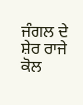ਜੰਗਲ ਦੇ ਸ਼ੇਰ ਰਾਜੇ ਕੋਲ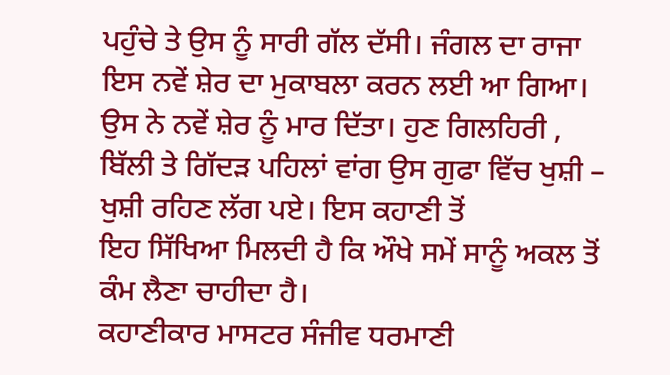ਪਹੁੰਚੇ ਤੇ ਉਸ ਨੂੰ ਸਾਰੀ ਗੱਲ ਦੱਸੀ। ਜੰਗਲ ਦਾ ਰਾਜਾ ਇਸ ਨਵੇਂ ਸ਼ੇਰ ਦਾ ਮੁਕਾਬਲਾ ਕਰਨ ਲਈ ਆ ਗਿਆ। ਉਸ ਨੇ ਨਵੇਂ ਸ਼ੇਰ ਨੂੰ ਮਾਰ ਦਿੱਤਾ। ਹੁਣ ਗਿਲਹਿਰੀ , ਬਿੱਲੀ ਤੇ ਗਿੱਦੜ ਪਹਿਲਾਂ ਵਾਂਗ ਉਸ ਗੁਫਾ ਵਿੱਚ ਖੁਸ਼ੀ – ਖੁਸ਼ੀ ਰਹਿਣ ਲੱਗ ਪਏ। ਇਸ ਕਹਾਣੀ ਤੋਂ
ਇਹ ਸਿੱਖਿਆ ਮਿਲਦੀ ਹੈ ਕਿ ਔਖੇ ਸਮੇਂ ਸਾਨੂੰ ਅਕਲ ਤੋਂ ਕੰਮ ਲੈਣਾ ਚਾਹੀਦਾ ਹੈ।
ਕਹਾਣੀਕਾਰ ਮਾਸਟਰ ਸੰਜੀਵ ਧਰਮਾਣੀ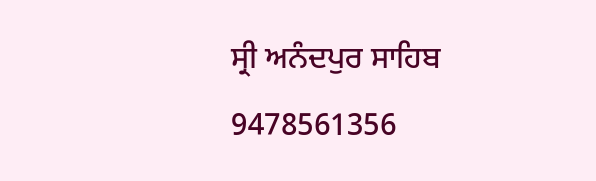ਸ੍ਰੀ ਅਨੰਦਪੁਰ ਸਾਹਿਬ
9478561356